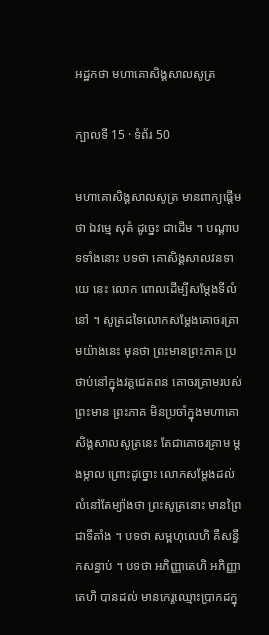អដ្ឋកថា មហាគោសិង្គសាលសូត្រ

ក្បាលទី 15 · ទំព័រ 50

មហាគោសិង្គសាលសូត្រ មានពាក្យផ្តើមថា ឯវម្មេ សុតំ ដូច្នេះ ជាដើម ។ បណ្តាបទទាំងនោះ បទថា គោសិង្គសាលវនទាយេ នេះ លោក ពោលដើម្បីសម្តែងទីលំនៅ ។ សូត្រដទៃលោកសម្តែងគោចរគ្រាមយ៉ាងនេះ មុនថា ព្រះមានព្រះភាគ ប្រថាប់នៅក្នុងវត្តជេតពន គោចរគ្រាមរបស់ព្រះមាន ព្រះភាគ មិនប្រចាំក្នុងមហាគោសិង្គសាលសូត្រនេះ តែជាគោចរគ្រាម ម្តងម្កាល ព្រោះដូច្នោះ លោកសម្តែងដល់លំនៅតែម្យ៉ាងថា ព្រះសូត្រនោះ មានព្រៃជាទីតាំង ។ បទថា សម្ពហុលេហិ គឺសន្ធឹកសន្ធាប់ ។ បទថា អភិញ្ញាតេហិ អភិញ្ញាតេហិ បានដល់ មានកេរ្តឈ្មោះប្រាកដក្នុ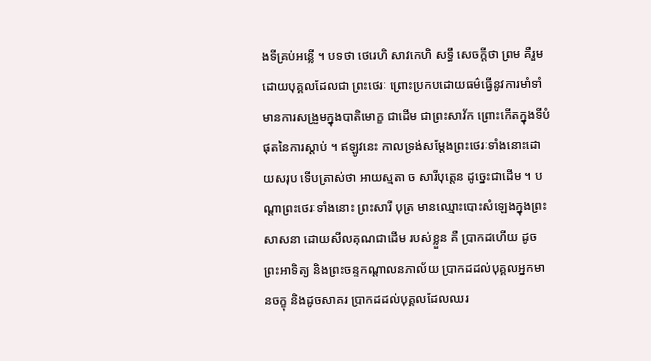ងទីគ្រប់អន្លើ ។ បទថា ថេរេហិ សាវកេហិ សទ្ធឹ សេចក្តីថា ព្រម គឺរួមដោយបុគ្គលដែលជា ព្រះថេរៈ ព្រោះប្រកបដោយធម៌ធ្វើនូវការមាំទាំ មានការសង្រួមក្នុងបាតិមោក្ខ ជាដើម ជាព្រះសាវ័ក ព្រោះកើតក្នុងទីបំផុតនៃការស្តាប់ ។ ឥឡូវនេះ កាលទ្រង់សម្តែងព្រះថេរៈទាំងនោះដោយសរុប ទើបត្រាស់ថា អាយស្មតា ច សារីបុត្តេន ដូច្នេះជាដើម ។ បណ្តាព្រះថេរៈទាំងនោះ ព្រះសារី បុត្រ មានឈ្មោះបោះសំឡេងក្នុងព្រះសាសនា ដោយសីលគុណជាដើម របស់ខ្លួន គឺ ប្រាកដហើយ ដូចព្រះអាទិត្យ និងព្រះចន្ទកណ្តាលនភាល័យ ប្រាកដដល់បុគ្គលអ្នកមានចក្ខុ និងដូចសាគរ ប្រាកដដល់បុគ្គលដែលឈរ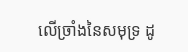លើច្រាំងនៃសមុទ្រ ដូ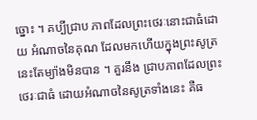ច្នោះ ។ គប្បីជ្រាប ភាពដែលព្រះថេរៈនោះជាធំដោយ អំណាចនៃគុណ ដែលមកហើយក្នុងព្រះសូត្រនេះតែម្យ៉ាងមិនបាន ។ គួរនឹង ជ្រាបភាពដែលព្រះថេរៈជាធំ ដោយអំណាចនៃសូត្រទាំងនេះ គឺធ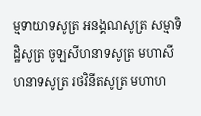ម្មទាយាទសូត្រ អនង្គណសូត្រ សម្មាទិដ្ឋិសូត្រ ចូឡសីហនាទសូត្រ មហាសីហនាទសូត្រ រថវិនីតសូត្រ មហាហ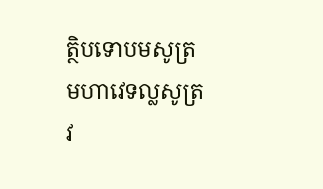ត្ថិបទោបមសូត្រ មហាវេទល្លសូត្រ វ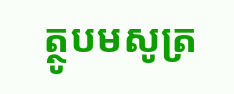ត្ថូបមសូត្រ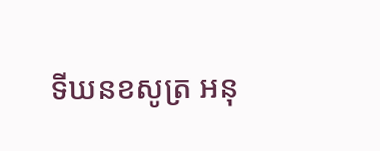ទីឃនខសូត្រ អនុ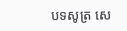បទសូត្រ សេ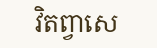វិតព្វាសេ